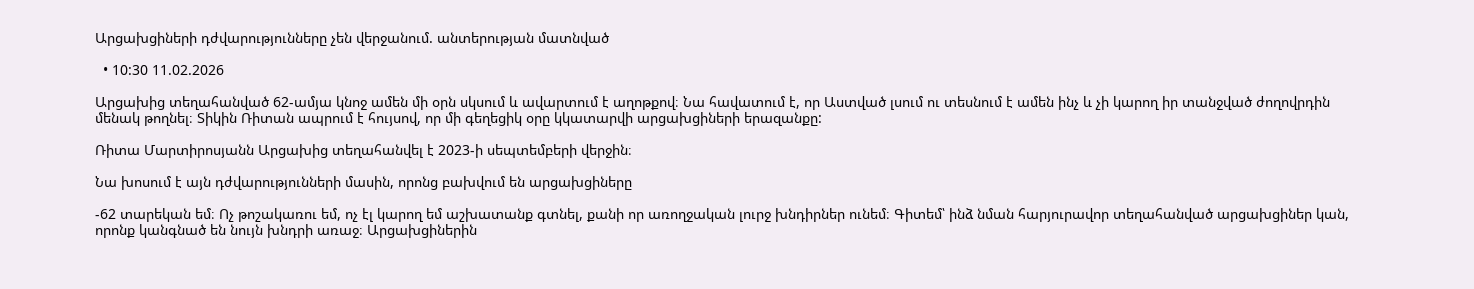Արցախցիների դժվարությունները չեն վերջանում. անտերության մատնված

  • 10:30 11.02.2026

Արցախից տեղահանված 62-ամյա կնոջ ամեն մի օրն սկսում և ավարտում է աղոթքով։ Նա հավատում է, որ Աստված լսում ու տեսնում է ամեն ինչ և չի կարող իր տանջված ժողովրդին մենակ թողնել։ Տիկին Ռիտան ապրում է հույսով, որ մի գեղեցիկ օրը կկատարվի արցախցիների երազանքը:

Ռիտա Մարտիրոսյանն Արցախից տեղահանվել է 2023-ի սեպտեմբերի վերջին։

Նա խոսում է այն դժվարությունների մասին, որոնց բախվում են արցախցիները

-62 տարեկան եմ։ Ոչ թոշակառու եմ, ոչ էլ կարող եմ աշխատանք գտնել, քանի որ առողջական լուրջ խնդիրներ ունեմ։ Գիտեմ՝ ինձ նման հարյուրավոր տեղահանված արցախցիներ կան, որոնք կանգնած են նույն խնդրի առաջ։ Արցախցիներին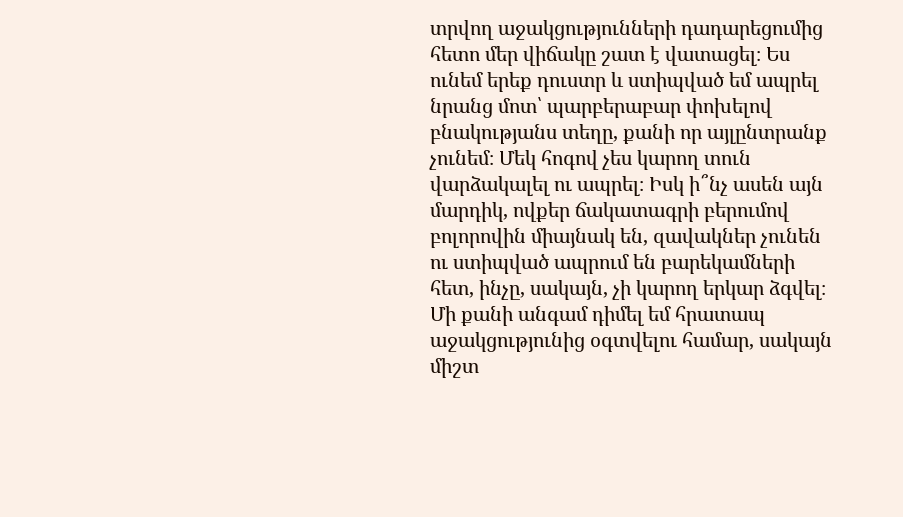տրվող աջակցությունների դադարեցումից հետո մեր վիճակը շատ է վատացել։ Ես ունեմ երեք դուստր և ստիպված եմ ապրել նրանց մոտ՝ պարբերաբար փոխելով բնակությանս տեղը, քանի որ այլընտրանք չունեմ։ Մեկ հոգով չես կարող տուն վարձակալել ու ապրել։ Իսկ ի՞նչ ասեն այն մարդիկ, ովքեր ճակատագրի բերումով բոլորովին միայնակ են, զավակներ չունեն ու ստիպված ապրում են բարեկամների հետ, ինչը, սակայն, չի կարող երկար ձգվել։ Մի քանի անգամ դիմել եմ հրատապ աջակցությունից օգտվելու համար, սակայն միշտ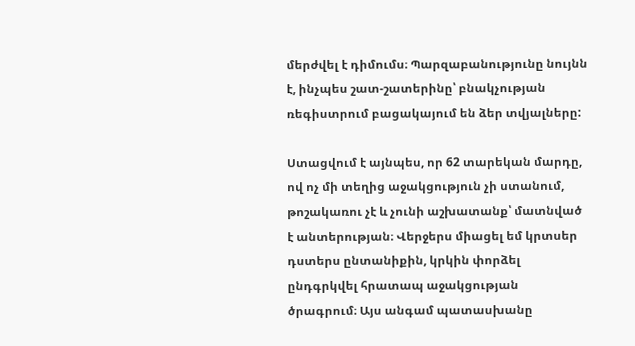մերժվել է դիմումս։ Պարզաբանությունը նույնն է, ինչպես շատ-շատերինը՝ բնակչության ռեգիստրում բացակայում են ձեր տվյալները:

Ստացվում է այնպես, որ 62 տարեկան մարդը, ով ոչ մի տեղից աջակցություն չի ստանում, թոշակառու չէ և չունի աշխատանք՝ մատնված է անտերության։ Վերջերս միացել եմ կրտսեր դստերս ընտանիքին, կրկին փորձել ընդգրկվել հրատապ աջակցության ծրագրում։ Այս անգամ պատասխանը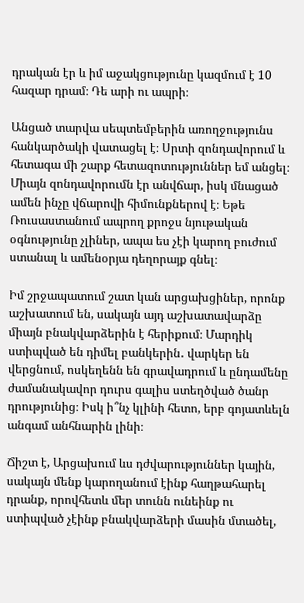դրական էր և իմ աջակցությունը կազմում է 10 հազար դրամ։ Դե արի ու ապրի։

Անցած տարվա սեպտեմբերին առողջությունս հանկարծակի վատացել է։ Սրտի զոնդավորում և հետագա մի շարք հետազոտություններ եմ անցել։ Միայն զոնդավորումն էր անվճար, իսկ մնացած ամեն ինչը վճարովի հիմունքներով է։ Եթե Ռուսաստանում ապրող քրոջս նյութական օգնությունը չլիներ, ապա ես չէի կարող բուժում ստանալ և ամենօրյա դեղորայք գնել։

Իմ շրջապատում շատ կան արցախցիներ, որոնք աշխատում են, սակայն այդ աշխատավարձը միայն բնակվարձերին է հերիքում։ Մարդիկ ստիպված են դիմել բանկերին․ վարկեր են վերցնում, ոսկեղենն են գրավադրում և ընդամենը ժամանակավոր դուրս գալիս ստեղծված ծանր դրությունից։ Իսկ ի՞նչ կլինի հետո, երբ գոյատևելն անգամ անհնարին լինի։

Ճիշտ է, Արցախում ևս դժվարություններ կային, սակայն մենք կարողանում էինք հաղթահարել դրանք, որովհետև մեր տունն ունեինք ու ստիպված չէինք բնակվարձերի մասին մտածել,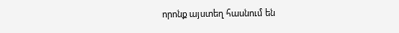որոնք այստեղ հասնում են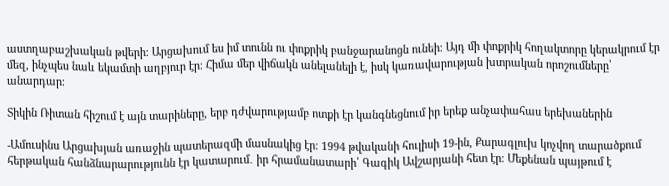աստղաբաշխական թվերի։ Արցախում ես իմ տունն ու փոքրիկ բանջարանոցն ունեի։ Այդ մի փոքրիկ հողակտորը կերակրում էր մեզ, ինչպես նաև եկամտի աղբյուր էր։ Հիմա մեր վիճակն անելանելի է, իսկ կառավարության խտրական որոշումները՝ անարդար։

Տիկին Ռիտան հիշում է այն տարիները, երբ դժվարությամբ ոտքի էր կանգնեցնում իր երեք անչափահաս երեխաներին

-Ամուսինս Արցախյան առաջին պատերազմի մասնակից էր։ 1994 թվականի հուլիսի 19-ին, Քարագլուխ կոչվող տարածքում հերթական հանձնարարությունն էր կատարում․ իր հրամանատարի՝ Գագիկ Ավշարյանի հետ էր։ Մեքենան պայթում է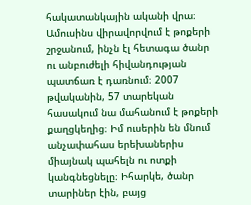հակատանկային ականի վրա։ Ամուսինս վիրավորվում է թոքերի շրջանում, ինչն էլ հետագա ծանր ու անբուժելի հիվանդության պատճառ է դառնում։ 2007 թվականին, 57 տարեկան հասակում նա մահանում է թոքերի քաղցկեղից։ Իմ ուսերին են մնում անչափահաս երեխաներիս միայնակ պահելն ու ոտքի կանգնեցնելը։ Իհարկե, ծանր տարիներ էին, բայց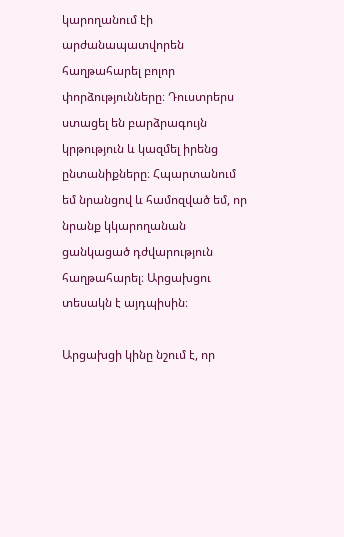կարողանում էի արժանապատվորեն հաղթահարել բոլոր փորձությունները։ Դուստրերս ստացել են բարձրագույն կրթություն և կազմել իրենց ընտանիքները։ Հպարտանում եմ նրանցով և համոզված եմ, որ նրանք կկարողանան ցանկացած դժվարություն հաղթահարել։ Արցախցու տեսակն է այդպիսին։

Արցախցի կինը նշում է, որ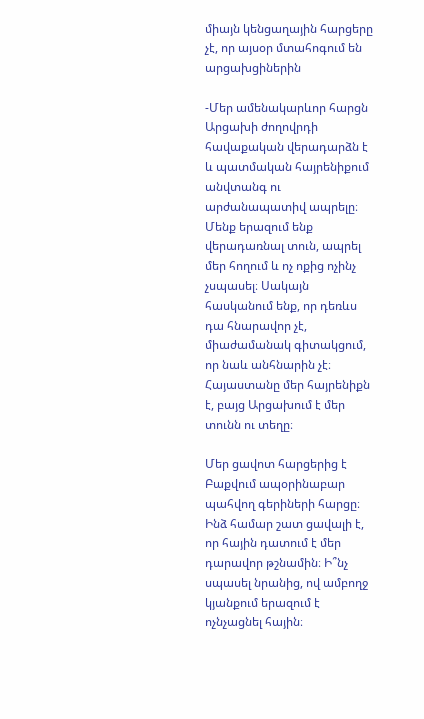միայն կենցաղային հարցերը չէ, որ այսօր մտահոգում են արցախցիներին

-Մեր ամենակարևոր հարցն Արցախի ժողովրդի հավաքական վերադարձն է և պատմական հայրենիքում անվտանգ ու արժանապատիվ ապրելը։ Մենք երազում ենք վերադառնալ տուն, ապրել մեր հողում և ոչ ոքից ոչինչ չսպասել։ Սակայն հասկանում ենք, որ դեռևս դա հնարավոր չէ, միաժամանակ գիտակցում, որ նաև անհնարին չէ։ Հայաստանը մեր հայրենիքն է, բայց Արցախում է մեր տունն ու տեղը։

Մեր ցավոտ հարցերից է Բաքվում ապօրինաբար պահվող գերիների հարցը։ Ինձ համար շատ ցավալի է, որ հային դատում է մեր դարավոր թշնամին։ Ի՞նչ սպասել նրանից, ով ամբողջ կյանքում երազում է ոչնչացնել հային։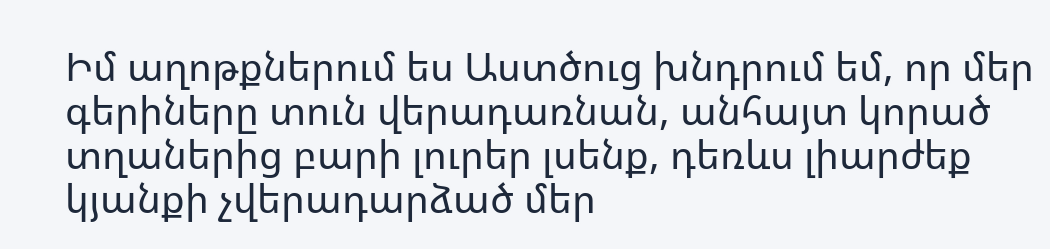Իմ աղոթքներում ես Աստծուց խնդրում եմ, որ մեր գերիները տուն վերադառնան, անհայտ կորած տղաներից բարի լուրեր լսենք, դեռևս լիարժեք կյանքի չվերադարձած մեր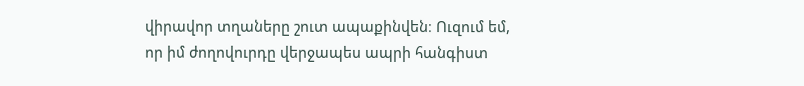վիրավոր տղաները շուտ ապաքինվեն։ Ուզում եմ, որ իմ ժողովուրդը վերջապես ապրի հանգիստ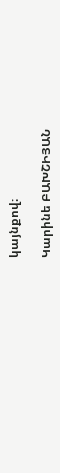կայնքով։

Կարինե ԲԱԽՇԻՅԱՆ